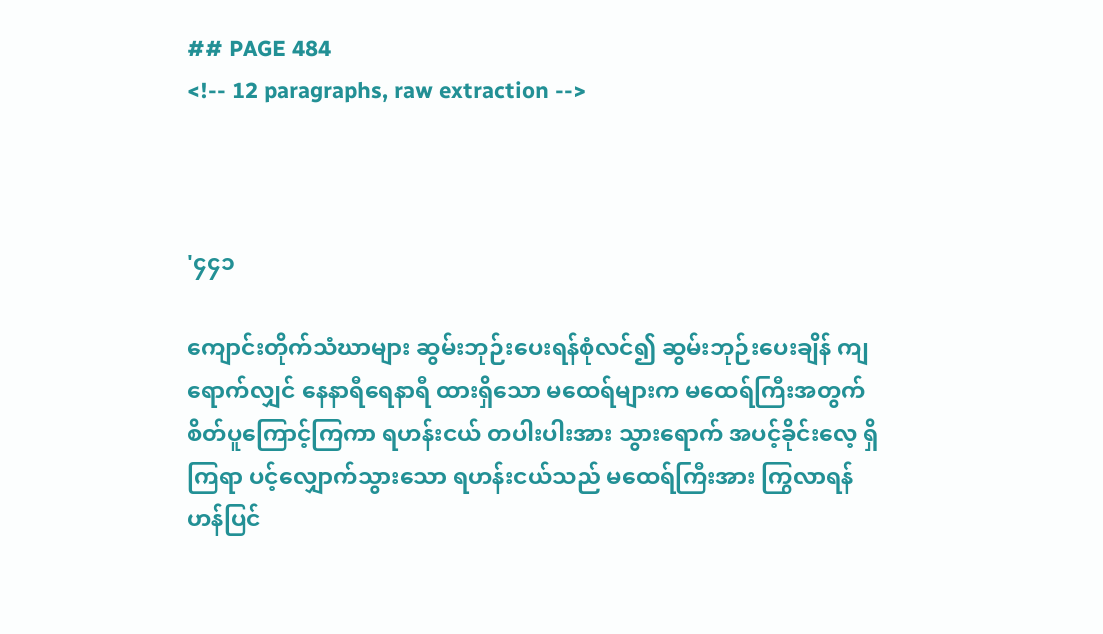## PAGE 484
<!-- 12 paragraphs, raw extraction -->



'၄၄၁

ကျောင်းတိုက်သံဃာများ ဆွမ်းဘုဉ်းပေးရန်စုံလင်၍ ဆွမ်းဘုဉ်းပေးချိန် ကျရောက်လျှင် နေနာရီရေနာရီ ထားရှိသော မထေရ်များက မထေရ်ကြီးအတွက် စိတ်ပူကြောင့်ကြကာ ရဟန်းငယ် တပါးပါးအား သွားရောက် အပင့်ခိုင်းလေ့ ရှိကြရာ ပင့်လျှောက်သွားသော ရဟန်းငယ်သည် မထေရ်ကြီးအား ကြွလာရန် ဟန်ပြင်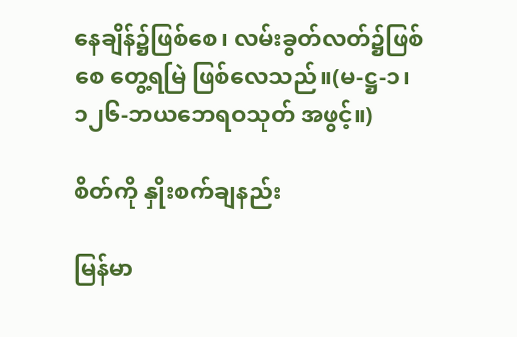နေချိန်၌ဖြစ်စေ၊ လမ်းခွတ်လတ်၌ဖြစ်စေ တွေ့ရမြဲ ဖြစ်လေသည်။(မ-ဋ္ဌ-၁၊
၁၂၆-ဘယဘေရဝသုတ် အဖွင့်။)

စိတ်ကို နှိုးစက်ချနည်း

မြန်မာ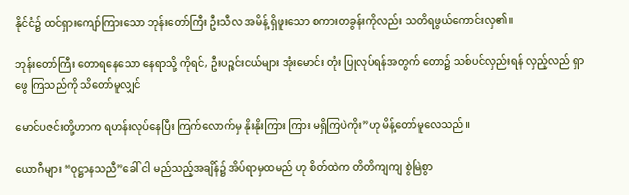နိုင်ငံ၌ ထင်ရှားကျော်ကြားသော ဘုန်းတော်ကြီး ဦးသီလ အမိန့် ရှိဖူးသော စကားတခွန်းကိုလည်း သတိရဖွယ်ကောင်းလှ၏။

ဘုန်းတော်ကြီး တောရနေသော နေရာသို့ ကိုရင်, ဦးပဉ္စင်းငယ်များ အုံးမောင်း တုံး ပြုလုပ်ရန်အတွက် တော၌ သစ်ပင်လှည်းရန် လှည့်လည် ရှာဖွေ ကြသည်ကို သိတော်မူလျှင်

မောင်ပဇင်းတို့ဟာက ရဟန်းလုပ်နေပြီး ကြက်လောက်မှ နိုးနိုးကြား ကြား မရှိကြပဲကိုး”ဟု မိန့်တော်မူလေသည်။

ယောဂီများ “ဝုဋ္ဌာနသညီ”ခေါ် ငါ မည်သည့်အချိန်၌ အိပ်ရာမှထမည် ဟု စိတ်ထဲက တိတိကျကျ စွဲမြဲစွာ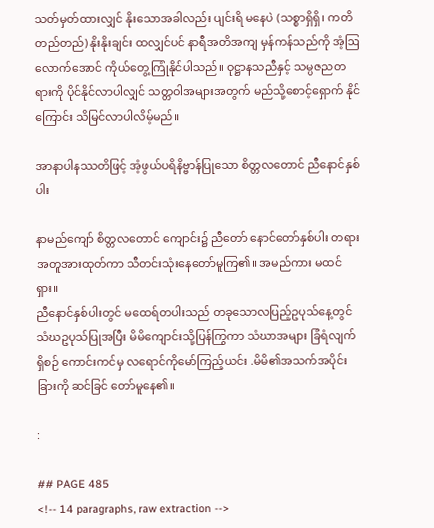သတ်မှတ်ထားလျှင် နိုးသောအခါလည်း ပျင်းရိ မနေပဲ (သစ္စာရှိရှိ၊ ကတိတည်တည်) နိုးနိုးချင်း ထလျှင်ပင် နာရီအတိအကျ မှန်ကန်သည်ကို အံ့ဩလောက်အောင် ကိုယ်တွေ့ကြုံနိုင်ပါသည်။ ဝုဋ္ဌာနသညီနှင့် သမ္ပဇညတရားကို ပိုင်နိုင်လာပါလျှင် သတ္တဝါအများအတွက် မည်သို့စောင့်ရှောက် နိုင်ကြောင်း သိမြင်လာပါလိမ့်မည်။

အာနာပါနဿတိဖြင့် အံ့ဖွယ်ပရိနိဗ္ဗာန်ပြုသော စိတ္တလတောင် ညီနောင်နှစ်ပါး

နာမည်ကျော် စိတ္တလတောင် ကျောင်း၌ ညီတော် နောင်တော်နှစ်ပါး တရားအတူအားထုတ်ကာ သီတင်းသုံးနေတော်မူကြ၏။ အမည်ကား မထင်ရှား။
ညီနောင်နှစ်ပါးတွင် မထေရ်တပါးသည် တခုသောလပြည့်ဥပုသ်နေ့တွင် သံဃဥပုသ်ပြုအပြီး မိမိကျောင်းသို့ပြန်ကြွကာ သံဃာအများ ခြံရံလျက်ရှိစဉ် ကောင်းကင်မှ လရောင်ကိုမော်ကြည့်ယင်း .မိမိ၏အသက်အပိုင်းခြားကို ဆင်ခြင် တော်မူနေ၏။

:

## PAGE 485
<!-- 14 paragraphs, raw extraction -->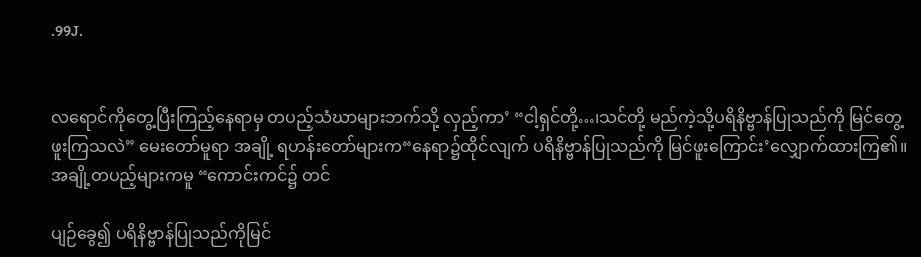.99J.


လရောင်ကိုတွေ့ပြီးကြည့်နေရာမှ တပည့်သံဃာများဘက်သို့ လှည့်ကာ’ “ငါ့ရှင်တို့…၊သင်တို့ မည်ကဲ့သို့ပရိနိဗ္ဗာန်ပြုသည်ကို မြင်တွေ့ဖူးကြသလဲ” မေးတော်မူရာ အချို့ ရဟန်းတော်များက“နေရာ၌ထိုင်လျက် ပရိနိဗ္ဗာန်ပြုသည်ကို မြင်ဖူးကြောင်း’လျှောက်ထားကြ၏။အချို့တပည့်များကမူ “ကောင်းကင်၌ တင်

ပျဉ်ခွေ၍ ပရိနိဗ္ဗာန်ပြုသည်ကိုမြင်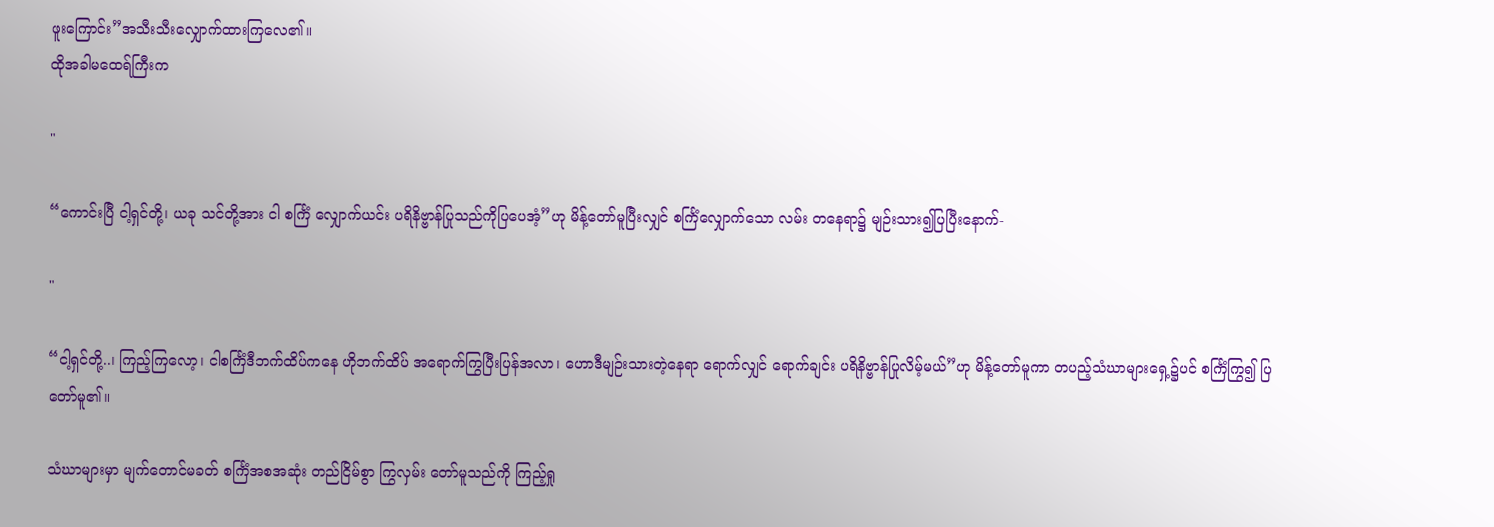ဖူးကြောင်း”အသီးသီးလျှောက်ထားကြလေ၏။
ထိုအခါမထေရ်ကြီးက

"

“ကောင်းပြီ ငါ့ရှင်တို့၊ ယခု သင်တို့အား ငါ စင်္ကြံ လျှောက်ယင်း ပရိနိဗ္ဗာန်ပြုသည်ကိုပြပေအံ့”ဟု မိန့်တော်မူပြီးလျှင် စင်္ကြံလျှောက်သော လမ်း တနေရာ၌ မျဉ်းသား၍ပြပြီးနောက်-

"

“ငါ့ရှင်တို့..၊ ကြည့်ကြလော့၊ ငါစင်္ကြံဒီဘက်ထိပ်ကနေ ဟိုဘက်ထိပ် အရောက်ကြွပြီးပြန်အလာ၊ ဟောဒီမျဉ်းသားတဲ့နေရာ ရောက်လျှင် ရောက်ချင်း ပရိနိဗ္ဗာန်ပြုလိမ့်မယ်”ဟု မိန့်တော်မူကာ တပည့်သံဃာများရှေ့၌ပင် စင်္ကြံကြွ၍ ပြတော်မူ၏။

သံဃာများမှာ မျက်တောင်မခတ် စင်္ကြံအစအဆုံး တည်ငြိမ်စွာ ကြွလှမ်း တော်မူသည်ကို ကြည့်ရှု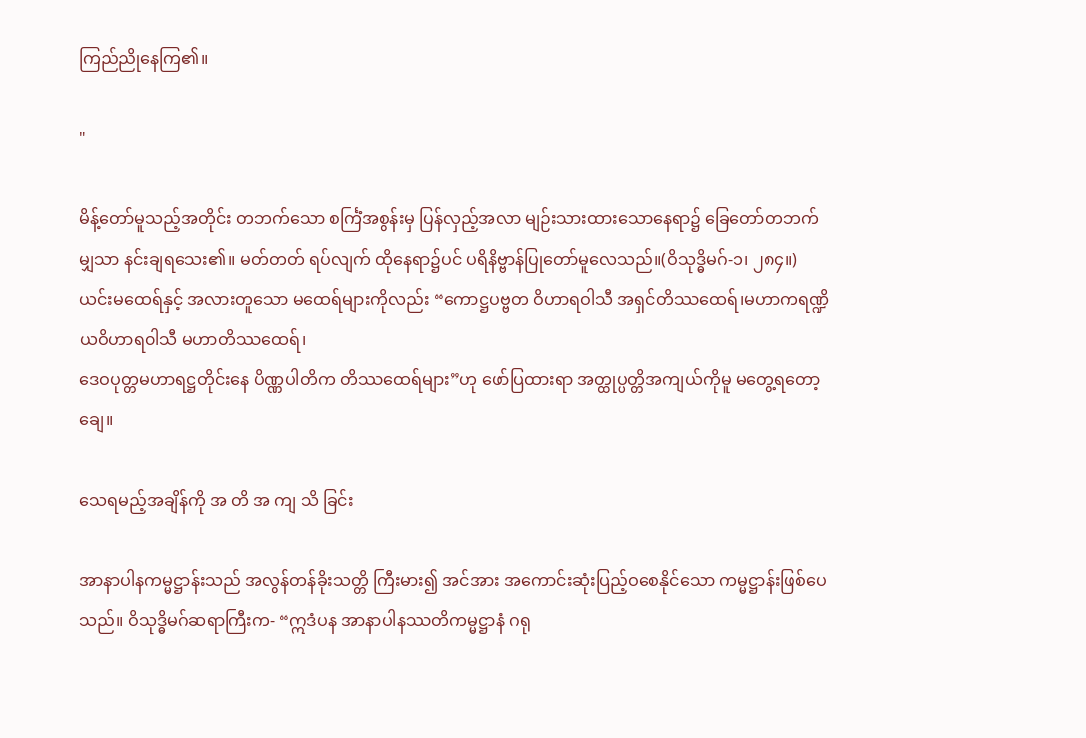ကြည်ညိုနေကြ၏။

"

မိန့်တော်မူသည့်အတိုင်း တဘက်သော စင်္ကြံအစွန်းမှ ပြန်လှည့်အလာ မျဉ်းသားထားသောနေရာ၌ ခြေတော်တဘက်မျှသာ နင်းချရသေး၏။ မတ်တတ် ရပ်လျက် ထိုနေရာ၌ပင် ပရိနိဗ္ဗာန်ပြုတော်မူလေသည်။(ဝိသုဒ္ဓိမဂ်-၁၊ ၂၈၄။) ယင်းမထေရ်နှင့် အလားတူသော မထေရ်များကိုလည်း “ကောဋ္ဌပဗ္ဗတ ဝိဟာရဝါသီ အရှင်တိဿထေရ်၊မဟာကရဏ္ဍိယဝိဟာရ၀ါသီ မဟာတိဿထေရ်၊
ဒေဝပုတ္တမဟာရဋ္ဌတိုင်းနေ ပိဏ္ဏပါတိက တိဿထေရ်များ”ဟု ဖော်ပြထားရာ အတ္ထုပ္ပတ္တိအကျယ်ကိုမူ မတွေ့ရတော့ချေ။

သေရမည့်အချိန်ကို အ တိ အ ကျ သိ ခြင်း

အာနာပါနကမ္မဋ္ဌာန်းသည် အလွန်တန်ခိုးသတ္တိ ကြီးမား၍ အင်အား အကောင်းဆုံးပြည့်ဝစေနိုင်သော ကမ္မဋ္ဌာန်းဖြစ်ပေသည်။ ဝိသုဒ္ဓိမဂ်ဆရာကြီးက- “ဣဒံပန အာနာပါနဿတိကမ္မဋ္ဌာနံ ဂရု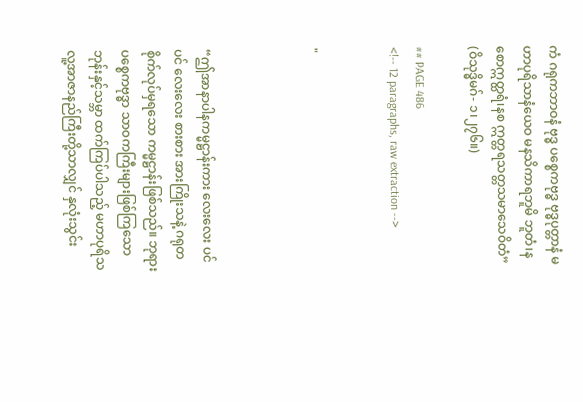ကံ ဂရုကဘာဝနံ ဗုဒ္ဓ ပစ္စေကဗုဒ္ဓ ဗုဒ္ဓပုတ္တာနံ မဟာပုရိသာနံယေဝ မနသိကာရဘူမိ ဘူတံ၊နစောဣတ္ထရံ၊နစ ဣတ္တရသတ္တသမာသေဝိတံ” (ဝိသုဒ္ဓိမဂ်- ၁၊၂၇၆။)

## PAGE 486
<!-- 12 paragraphs, raw extraction -->


"



“ဤအာနာပါနကမ္မဋ္ဌာန်းကား လေးလေး ပင်ပင် လေးလေး စားစား အားကြိုးသနဲ့ ဂရုတစိုက်လုပ်မှရသော ကမ္မဋ္ဌာန်းဖြစ်သည်။ ဘုရားပစ္စေကဗုဒ္ဓာ သာဝကကြီးများဖြစ်ကြသော ဘုန်းနှင့်သမ္ဘာ ထက်ကြပ်ပါသည့် မဟာပုရိသ လူ့အာဇာနည်ကြီးတို့သာလျှင် နှလုံးသွင်း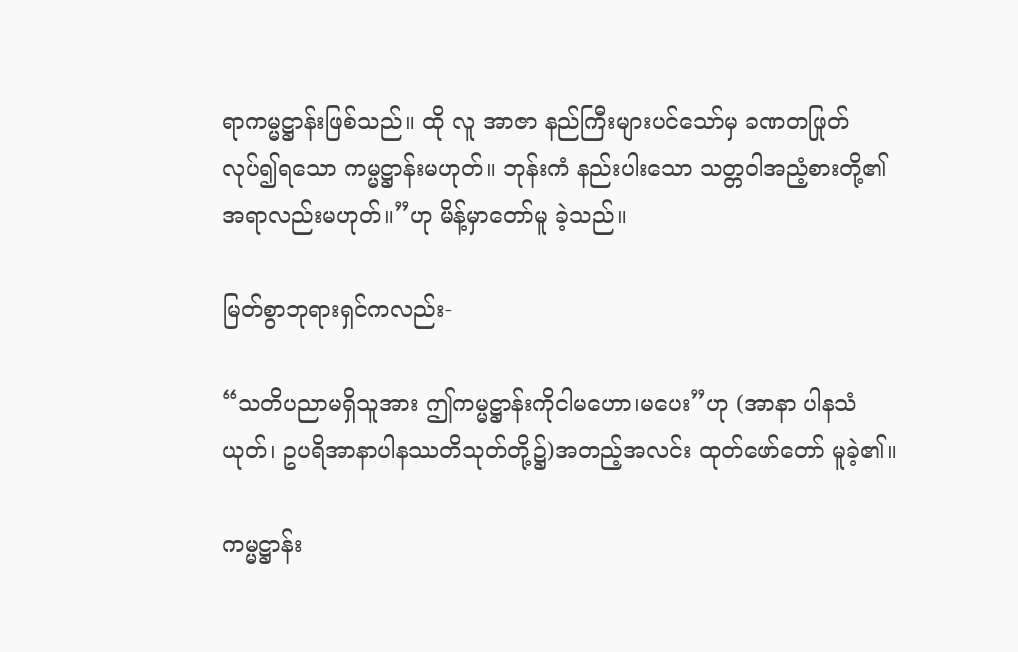ရာကမ္မဋ္ဌာန်းဖြစ်သည်။ ထို လူ အာဇာ နည်ကြီးများပင်သော်မှ ခဏတဖြုတ်လုပ်၍ရသော ကမ္မဋ္ဌာန်းမဟုတ်။ ဘုန်းကံ နည်းပါးသော သတ္တဝါအညံ့စားတို့၏ အရာလည်းမဟုတ်။”ဟု မိန့်မှာတော်မူ ခဲ့သည်။

မြတ်စွာဘုရားရှင်ကလည်း-

“သတိပညာမရှိသူအား ဤကမ္မဋ္ဌာန်းကိုငါမဟော၊မပေး”ဟု (အာနာ ပါနသံယုတ်၊ ဥပရိအာနာပါနဿတိသုတ်တို့၌)အတည့်အလင်း ထုတ်ဖော်တော် မူခဲ့၏။

ကမ္မဋ္ဌာန်း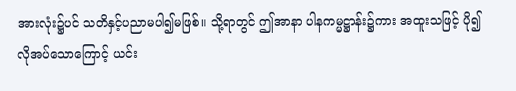အားလုံး၌ပင် သတိနှင့်ပညာမပါ၍မဖြစ်။ သို့ရာတွင် ဤအာနာ ပါနကမ္မဋ္ဌာန်း၌ကား အထူးသဖြင့် ပို၍လိုအပ်သောကြောင့် ယင်း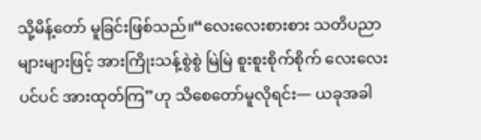သို့မိန့်တော် မူခြင်းဖြစ်သည်။“လေးလေးစားစား သတိပညာများများဖြင့် အားကြိုးသန့်စွဲစွဲ မြဲမြဲ စူးစူးစိုက်စိုက် လေးလေးပင်ပင် အားထုတ်ကြ”ဟု သိစေတော်မူလိုရင်း— ယခုအခါ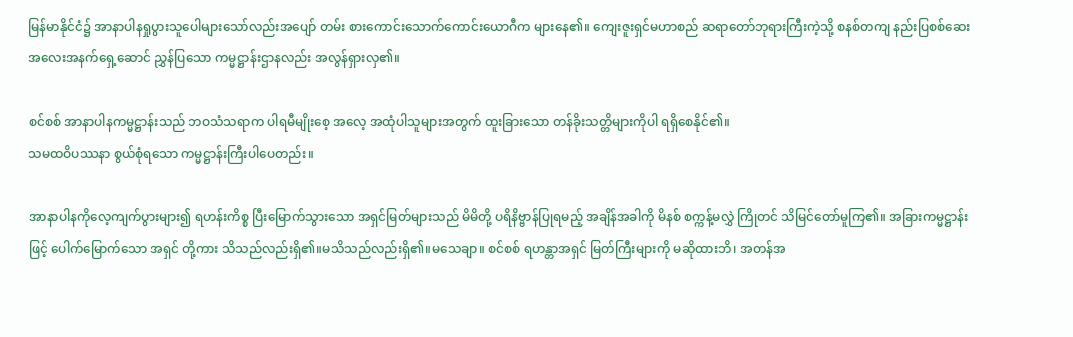မြန်မာနိုင်ငံ၌ အာနာပါနရှုပွားသူပေါများသော်လည်းအပျော် တမ်း စားကောင်းသောက်ကောင်းယောဂီက များနေ၏။ ကျေးဇူးရှင်မဟာစည် ဆရာတော်ဘုရားကြီးကဲ့သို့ စနစ်တကျ နည်းပြစစ်ဆေး အလေးအနက်ရှေ့ဆောင် ညွှန်ပြသော ကမ္မဋ္ဌာန်းဌာနလည်း အလွန်ရှားလှ၏။

စင်စစ် အာနာပါနကမ္မဋ္ဌာန်းသည် ဘဝသံသရာက ပါရမီမျိုးစေ့ အလေ့ အထုံပါသူများအတွက် ထူးခြားသော တန်ခိုးသတ္တိများကိုပါ ရရှိစေနိုင်၏။
သမထဝိပဿနာ စွယ်စုံရသော ကမ္မဋ္ဌာန်းကြီးပါပေတည်း။

အာနာပါနကိုလေ့ကျက်ပွားများ၍ ရဟန်းကိစ္စ ပြီးမြောက်သွားသော အရှင်မြတ်များသည် မိမိတို့ ပရိနိဗ္ဗာန်ပြုရမည့် အချိန်အခါကို မိနစ် စက္ကန့်မလွှဲ ကြိုတင် သိမြင်တော်မူကြ၏။ အခြားကမ္မဋ္ဌာန်းဖြင့် ပေါက်မြောက်သော အရှင် တို့ကား သိသည်လည်းရှိ၏။မသိသည်လည်းရှိ၏။မသေချာ။ စင်စစ် ရဟန္တာအရှင် မြတ်ကြီးများကို မဆိုထားဘိ၊ အတန်အ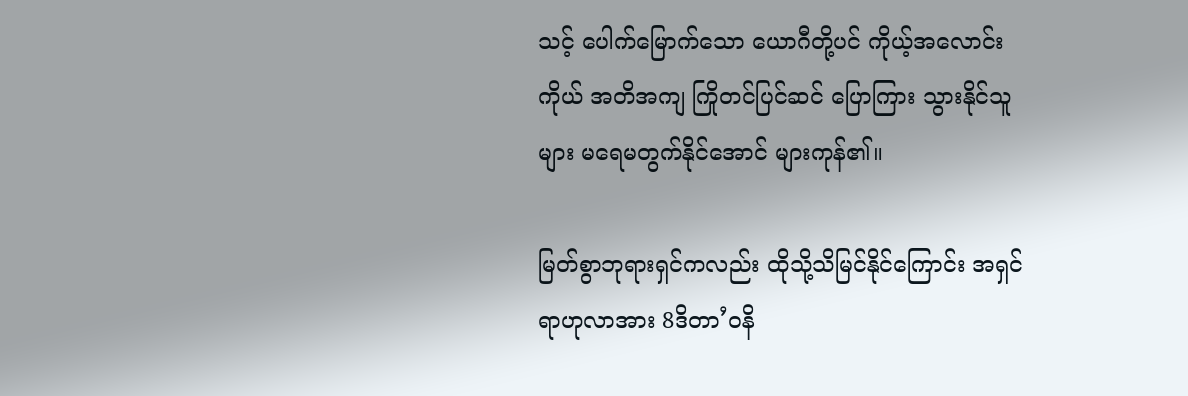သင့် ပေါက်မြောက်သော ယောဂီတို့ပင် ကိုယ့်အလောင်းကိုယ် အတိအကျ ကြိုတင်ပြင်ဆင် ပြောကြား သွားနိုင်သူများ မရေမတွက်နိုင်အောင် များကုန်၏။

မြတ်စွာဘုရားရှင်ကလည်း ထိုသို့သိမြင်နိုင်ကြောင်း အရှင်ရာဟုလာအား 8ဒိတာ’ဝနိ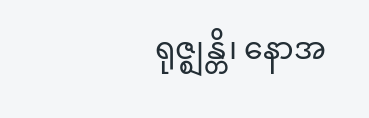ရုဇ္ဈန္တိ၊ နောအ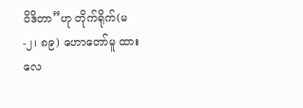ဝိဒိတာ”ဟု တိုက်ရိုက်(မ-၂၊ ၈၉) ဟောတော်မူ ထားလေ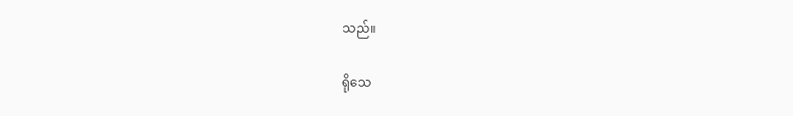သည်။

ရိုသေ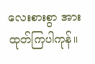လေးစားစွာ အားထုတ်ကြပါကုန်။